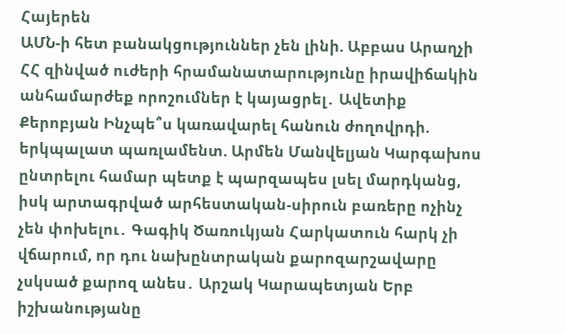Հայերեն
ԱՄՆ-ի հետ բանակցություններ չեն լինի. Աբբաս Արաղչի ՀՀ զինված ուժերի հրամանատարությունը իրավիճակին անհամարժեք որոշումներ է կայացրել․ Ավետիք Քերոբյան Ինչպե՞ս կառավարել հանուն ժողովրդի. երկպալատ պառլամենտ. Արմեն Մանվելյան Կարգախոս ընտրելու համար պետք է պարզապես լսել մարդկանց, իսկ արտագրված արհեստական-սիրուն բառերը ոչինչ չեն փոխելու․ Գագիկ Ծառուկյան Հարկատուն հարկ չի վճարում, որ դու նախընտրական քարոզարշավարը չսկսած քարոզ անես․ Արշակ Կարապետյան Երբ իշխանությանը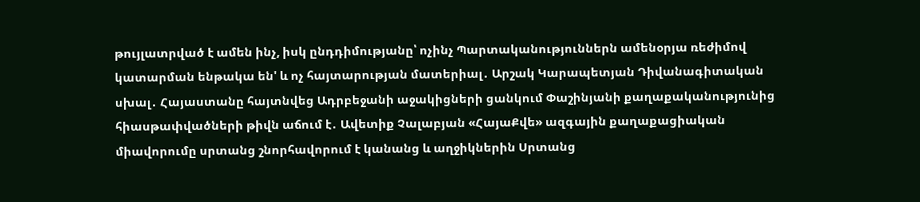թույլատրված է ամեն ինչ, իսկ ընդդիմությանը՝ ոչինչ Պարտականություններն ամենօրյա ռեժիմով կատարման ենթակա են' և ոչ հայտարության մատերիալ․ Արշակ Կարապետյան Դիվանագիտական սխալ․ Հայաստանը հայտնվեց Ադրբեջանի աջակիցների ցանկում Փաշինյանի քաղաքականությունից հիասթափվածների թիվն աճում է․ Ավետիք Չալաբյան «ՀայաՔվե» ազգային քաղաքացիական միավորումը սրտանց շնորհավորում է կանանց և աղջիկներին Սրտանց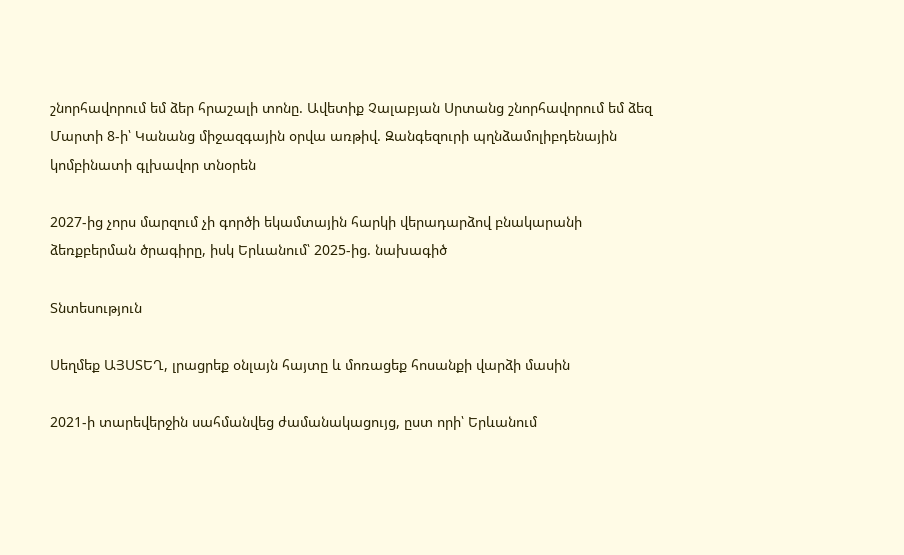շնորհավորում եմ ձեր հրաշալի տոնը. Ավետիք Չալաբյան Սրտանց շնորհավորում եմ ձեզ Մարտի 8-ի՝ Կանանց միջազգային օրվա առթիվ. Զանգեզուրի պղնձամոլիբդենային կոմբինատի գլխավոր տնօրեն

2027-ից չորս մարզում չի գործի եկամտային հարկի վերադարձով բնակարանի ձեռքբերման ծրագիրը, իսկ Երևանում՝ 2025-ից. նախագիծ

Տնտեսություն

Սեղմեք ԱՅՍՏԵՂ, լրացրեք օնլայն հայտը և մոռացեք հոսանքի վարձի մասին

2021-ի տարեվերջին սահմանվեց ժամանակացույց, ըստ որի՝ Երևանում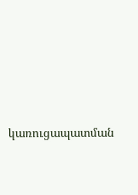կառուցապատման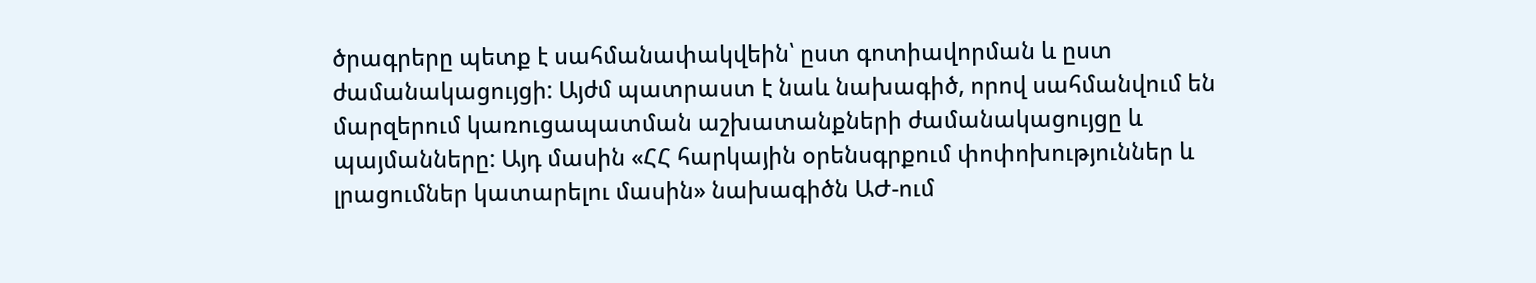ծրագրերը պետք է սահմանափակվեին՝ ըստ գոտիավորման և ըստ ժամանակացույցի: Այժմ պատրաստ է նաև նախագիծ, որով սահմանվում են մարզերում կառուցապատման աշխատանքների ժամանակացույցը և պայմանները: Այդ մասին «ՀՀ հարկային օրենսգրքում փոփոխություններ և լրացումներ կատարելու մասին» նախագիծն ԱԺ-ում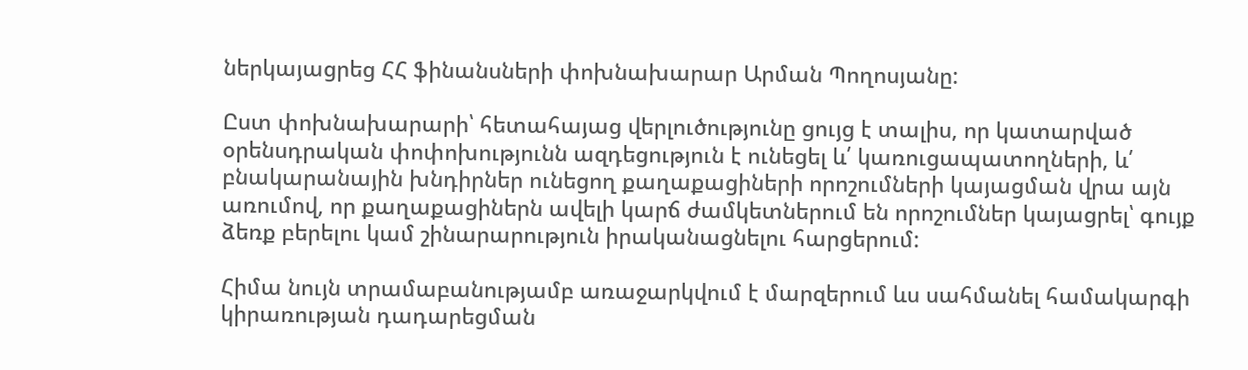ներկայացրեց ՀՀ ֆինանսների փոխնախարար Արման Պողոսյանը:

Ըստ փոխնախարարի՝ հետահայաց վերլուծությունը ցույց է տալիս, որ կատարված օրենսդրական փոփոխությունն ազդեցություն է ունեցել և՛ կառուցապատողների, և՛ բնակարանային խնդիրներ ունեցող քաղաքացիների որոշումների կայացման վրա այն առումով, որ քաղաքացիներն ավելի կարճ ժամկետներում են որոշումներ կայացրել՝ գույք ձեռք բերելու կամ շինարարություն իրականացնելու հարցերում:

Հիմա նույն տրամաբանությամբ առաջարկվում է մարզերում ևս սահմանել համակարգի կիրառության դադարեցման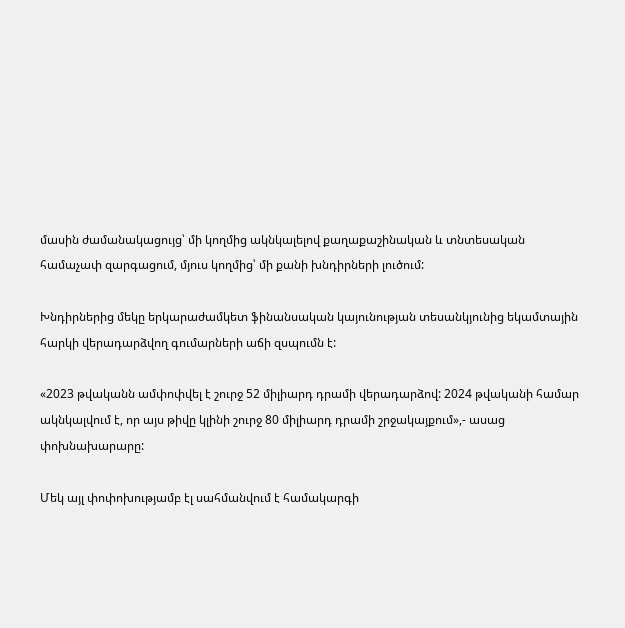մասին ժամանակացույց՝ մի կողմից ակնկալելով քաղաքաշինական և տնտեսական համաչափ զարգացում, մյուս կողմից՝ մի քանի խնդիրների լուծում:

Խնդիրներից մեկը երկարաժամկետ ֆինանսական կայունության տեսանկյունից եկամտային հարկի վերադարձվող գումարների աճի զսպումն է:

«2023 թվականն ամփոփվել է շուրջ 52 միլիարդ դրամի վերադարձով: 2024 թվականի համար ակնկալվում է, որ այս թիվը կլինի շուրջ 80 միլիարդ դրամի շրջակայքում»,- ասաց փոխնախարարը:

Մեկ այլ փոփոխությամբ էլ սահմանվում է համակարգի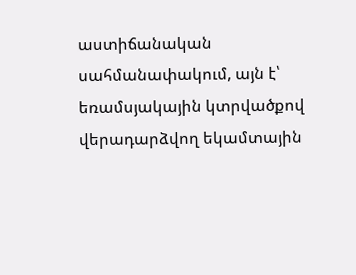աստիճանական սահմանափակում, այն է՝ եռամսյակային կտրվածքով վերադարձվող եկամտային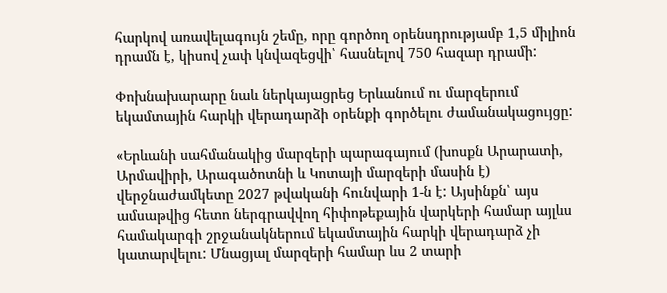հարկով առավելագույն շեմը, որը գործող օրենսդրությամբ 1,5 միլիոն դրամն է, կիսով չափ կնվազեցվի՝ հասնելով 750 հազար դրամի:

Փոխնախարարը նաև ներկայացրեց Երևանում ու մարզերում եկամտային հարկի վերադարձի օրենքի գործելու ժամանակացույցը:

«Երևանի սահմանակից մարզերի պարագայում (խոսքն Արարատի, Արմավիրի, Արագածոտնի և Կոտայի մարզերի մասին է) վերջնաժամկետը 2027 թվականի հունվարի 1-ն է: Այսինքն՝ այս ամսաթվից հետո ներգրավվող հիփոթեքային վարկերի համար այլևս համակարգի շրջանակներում եկամտային հարկի վերադարձ չի կատարվելու: Մնացյալ մարզերի համար ևս 2 տարի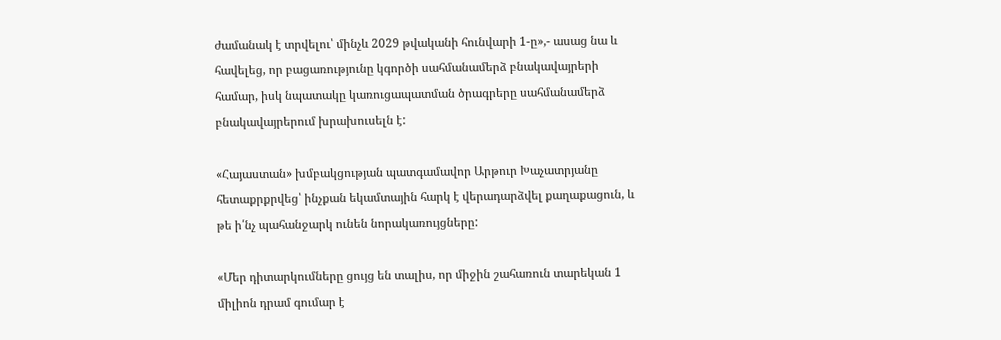ժամանակ է տրվելու՝ մինչև 2029 թվականի հունվարի 1-ը»,- ասաց նա և հավելեց, որ բացառությունը կգործի սահմանամերձ բնակավայրերի համար, իսկ նպատակը կառուցապատման ծրագրերը սահմանամերձ բնակավայրերում խրախուսելն է:

«Հայաստան» խմբակցության պատգամավոր Արթուր Խաչատրյանը հետաքրքրվեց՝ ինչքան եկամտային հարկ է վերադարձվել քաղաքացուն, և թե ի՛նչ պահանջարկ ունեն նորակառույցները:

«Մեր դիտարկումները ցույց են տալիս, որ միջին շահառուն տարեկան 1 միլիոն դրամ գումար է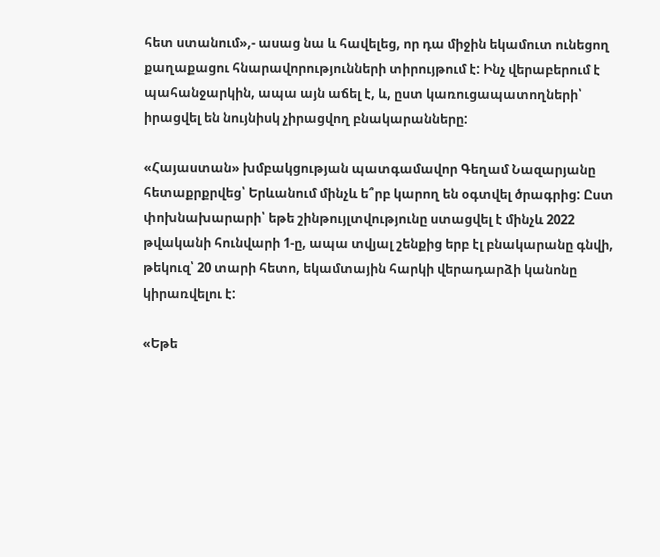հետ ստանում»,- ասաց նա և հավելեց, որ դա միջին եկամուտ ունեցող քաղաքացու հնարավորությունների տիրույթում է: Ինչ վերաբերում է պահանջարկին, ապա այն աճել է, և, ըստ կառուցապատողների՝ իրացվել են նույնիսկ չիրացվող բնակարանները:

«Հայաստան» խմբակցության պատգամավոր Գեղամ Նազարյանը հետաքրքրվեց՝ Երևանում մինչև ե՞րբ կարող են օգտվել ծրագրից: Ըստ փոխնախարարի՝ եթե շինթույլտվությունը ստացվել է մինչև 2022 թվականի հունվարի 1-ը, ապա տվյալ շենքից երբ էլ բնակարանը գնվի, թեկուզ՝ 20 տարի հետո, եկամտային հարկի վերադարձի կանոնը կիրառվելու է:

«Եթե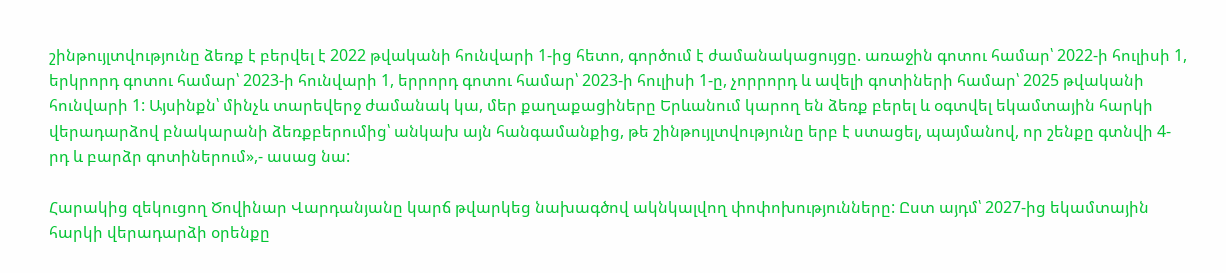շինթույլտվությունը ձեռք է բերվել է 2022 թվականի հունվարի 1-ից հետո, գործում է ժամանակացույցը. առաջին գոտու համար՝ 2022-ի հուլիսի 1, երկրորդ գոտու համար՝ 2023-ի հունվարի 1, երրորդ գոտու համար՝ 2023-ի հուլիսի 1-ը, չորրորդ և ավելի գոտիների համար՝ 2025 թվականի հունվարի 1: Այսինքն՝ մինչև տարեվերջ ժամանակ կա, մեր քաղաքացիները Երևանում կարող են ձեռք բերել և օգտվել եկամտային հարկի վերադարձով բնակարանի ձեռքբերումից՝ անկախ այն հանգամանքից, թե շինթույլտվությունը երբ է ստացել, պայմանով, որ շենքը գտնվի 4-րդ և բարձր գոտիներում»,- ասաց նա:

Հարակից զեկուցող Ծովինար Վարդանյանը կարճ թվարկեց նախագծով ակնկալվող փոփոխությունները: Ըստ այդմ՝ 2027-ից եկամտային հարկի վերադարձի օրենքը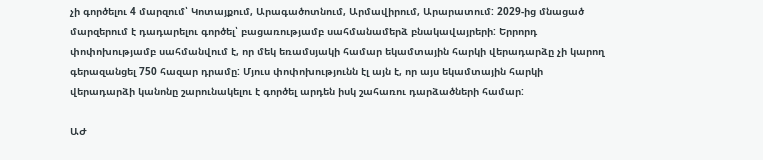չի գործելու 4 մարզում՝ Կոտայքում, Արագածոտնում, Արմավիրում, Արարատում: 2029-ից մնացած մարզերում է դադարելու գործել՝ բացառությամբ սահմանամերձ բնակավայրերի: Երրորդ փոփոխությամբ սահմանվում է, որ մեկ եռամսյակի համար եկամտային հարկի վերադարձը չի կարող գերազանցել 750 հազար դրամը: Մյուս փոփոխությունն էլ այն է, որ այս եկամտային հարկի վերադարձի կանոնը շարունակելու է գործել արդեն իսկ շահառու դարձածների համար:

ԱԺ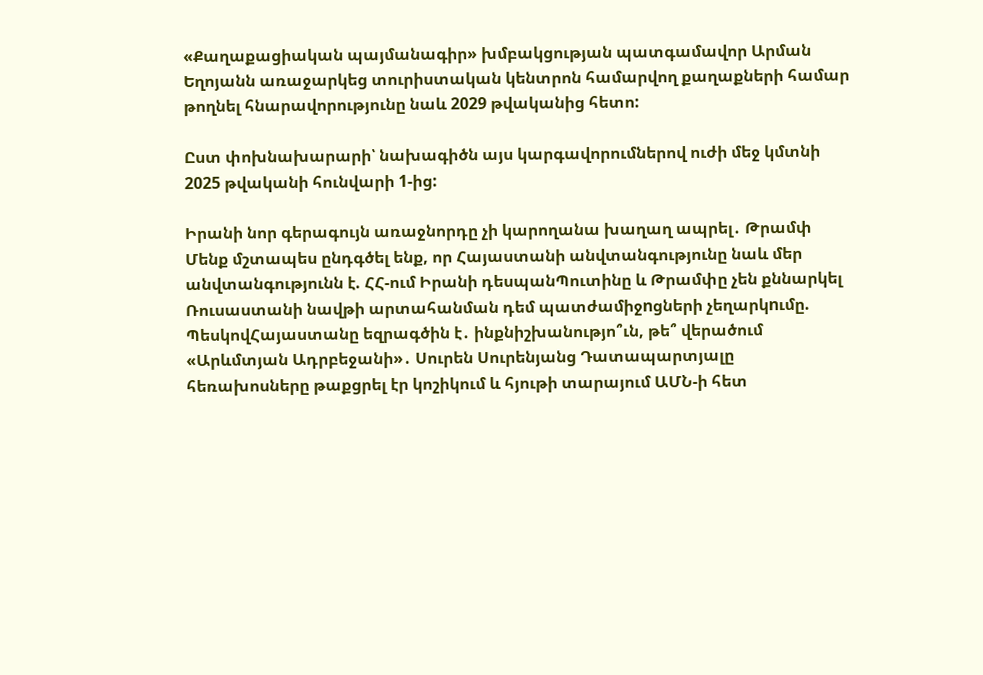«Քաղաքացիական պայմանագիր» խմբակցության պատգամավոր Արման Եղոյանն առաջարկեց տուրիստական կենտրոն համարվող քաղաքների համար թողնել հնարավորությունը նաև 2029 թվականից հետո:

Ըստ փոխնախարարի՝ նախագիծն այս կարգավորումներով ուժի մեջ կմտնի 2025 թվականի հունվարի 1-ից:

Իրանի նոր գերագույն առաջնորդը չի կարողանա խաղաղ ապրել․ Թրամփ Մենք մշտապես ընդգծել ենք, որ Հայաստանի անվտանգությունը նաև մեր անվտանգությունն է. ՀՀ-ում Իրանի դեսպանՊուտինը և Թրամփը չեն քննարկել Ռուսաստանի նավթի արտահանման դեմ պատժամիջnցների չեղարկnւմը. ՊեսկովՀայաստանը եզրագծին է․ ինքնիշխանությո՞ւն, թե՞ վերածում «Արևմտյան Ադրբեջանի»․ Սուրեն Սուրենյանց Դատապարտյալը հեռախոսները թաքցրել էր կոշիկում և հյութի տարայում ԱՄՆ-ի հետ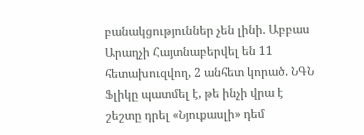բանակցություններ չեն լինի. Աբբաս Արաղչի Հայտնաբերվել են 11 հետախուզվող, 2 անհետ կորած. ՆԳՆ Ֆլիկը պատմել է, թե ինչի վրա է շեշտը դրել «Նյուքասլի» դեմ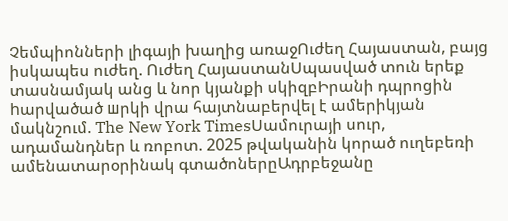Չեմպիոնների լիգայի խաղից առաջՈւժեղ Հայաստան, բայց իսկապես ուժեղ. Ուժեղ ՀայաստանՍպասված տուն երեք տասնամյակ անց և նոր կյանքի սկիզբԻրանի դպրոցին hարվածած шրկի վրա հայտնաբերվել է ամերիկյան մակնշում. The New York TimesՍամուրայի սուր, ադամանդներ և ռոբոտ. 2025 թվականին կորած ուղեբեռի ամենատարօրինակ գտածոներըԱդրբեջանը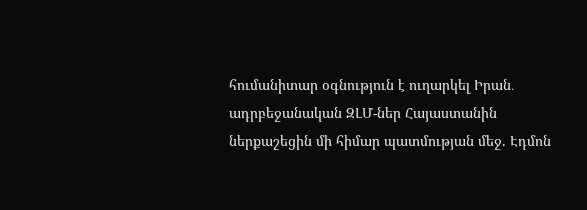հումանիտար օգնություն է ուղարկել Իրան․ ադրբեջանական ԶԼՄ-ներ Հայաստանին ներքաշեցին մի հիմար պատմության մեջ. Էդմոն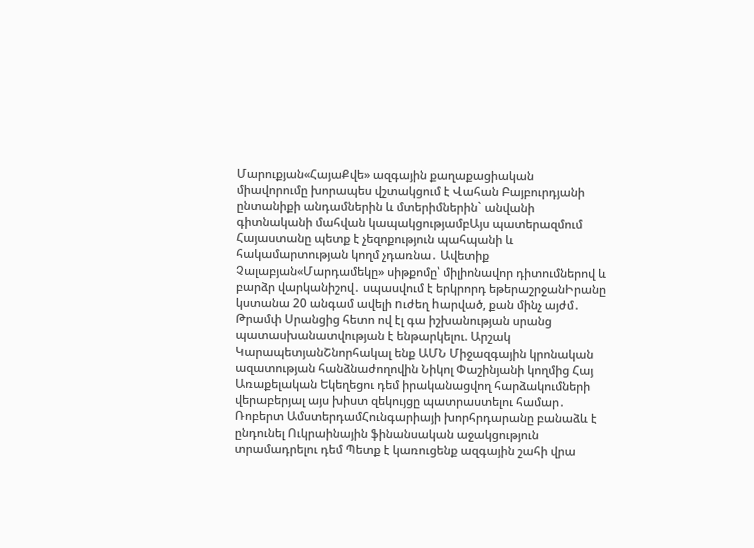Մարուքյան«ՀայաՔվե» ազգային քաղաքացիական միավորումը խորապես վշտակցում է Վահան Բայբուրդյանի ընտանիքի անդամներին և մտերիմներին` անվանի գիտնականի մահվան կապակցությամբԱյս պատերազմում Հայաստանը պետք է չեզոքություն պահպանի և հակամարտության կողմ չդառնա․ Ավետիք Չալաբյան«Մարդամեկը» սիթքոմը՝ միլիոնավոր դիտումներով և բարձր վարկանիշով․ սպասվում է երկրորդ եթերաշրջանԻրանը կստանա 20 անգամ ավելի nւժեղ hարված, քան մինչ այժմ․ Թրամփ Սրանցից հետո ով էլ գա իշխանության սրանց պատասխանատվության է ենթարկելու. Արշակ ԿարապետյանՇնորհակալ ենք ԱՄՆ Միջազգային կրոնական ազատության հանձնաժողովին Նիկոլ Փաշինյանի կողմից Հայ Առաքելական Եկեղեցու դեմ իրականացվող հարձակումների վերաբերյալ այս խիստ զեկույցը պատրաստելու համար․ Ռոբերտ ԱմստերդամՀունգարիայի խորհրդարանը բանաձև է ընդունել Ուկրաինային ֆինանսական աջակցություն տրամադրելու դեմ Պետք է կառուցենք ազգային շահի վրա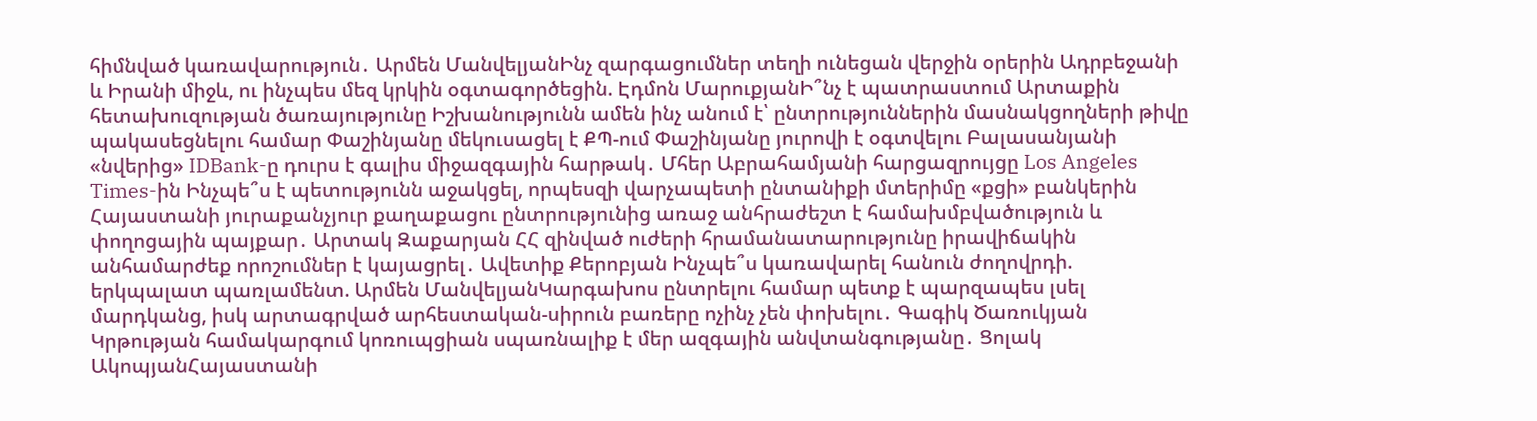հիմնված կառավարություն․ Արմեն ՄանվելյանԻնչ զարգացումներ տեղի ունեցան վերջին օրերին Ադրբեջանի և Իրանի միջև, ու ինչպես մեզ կրկին օգտագործեցին. Էդմոն ՄարուքյանԻ՞նչ է պատրաստում Արտաքին հետախուզության ծառայությունը Իշխանությունն ամեն ինչ անում է՝ ընտրություններին մասնակցողների թիվը պակասեցնելու համար Փաշինյանը մեկուսացել է ՔՊ-ում Փաշինյանը յուրովի է օգտվելու Բալասանյանի «նվերից» IDBank-ը դուրս է գալիս միջազգային հարթակ․ Մհեր Աբրահամյանի հարցազրույցը Los Angeles Times-ին Ինչպե՞ս է պետությունն աջակցել, որպեսզի վարչապետի ընտանիքի մտերիմը «քցի» բանկերին Հայաստանի յուրաքանչյուր քաղաքացու ընտրությունից առաջ անհրաժեշտ է համախմբվածություն և փողոցային պայքար․ Արտակ Զաքարյան ՀՀ զինված ուժերի հրամանատարությունը իրավիճակին անհամարժեք որոշումներ է կայացրել․ Ավետիք Քերոբյան Ինչպե՞ս կառավարել հանուն ժողովրդի. երկպալատ պառլամենտ. Արմեն ՄանվելյանԿարգախոս ընտրելու համար պետք է պարզապես լսել մարդկանց, իսկ արտագրված արհեստական-սիրուն բառերը ոչինչ չեն փոխելու․ Գագիկ Ծառուկյան Կրթության համակարգում կոռուպցիան սպառնալիք է մեր ազգային անվտանգությանը․ Ցոլակ ԱկոպյանՀայաստանի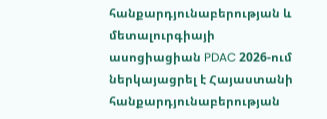հանքարդյունաբերության և մետալուրգիայի ասոցիացիան PDAC 2026-ում ներկայացրել է Հայաստանի հանքարդյունաբերության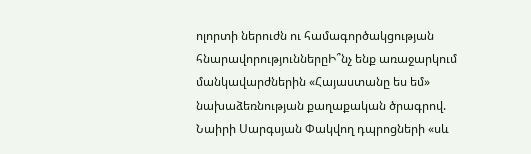ոլորտի ներուժն ու համագործակցության հնարավորություններըԻ՞նչ ենք առաջարկում մանկավարժներին «Հայաստանը ես եմ» նախաձեռնության քաղաքական ծրագրով. Նաիրի Սարգսյան Փակվող դպրոցների «սև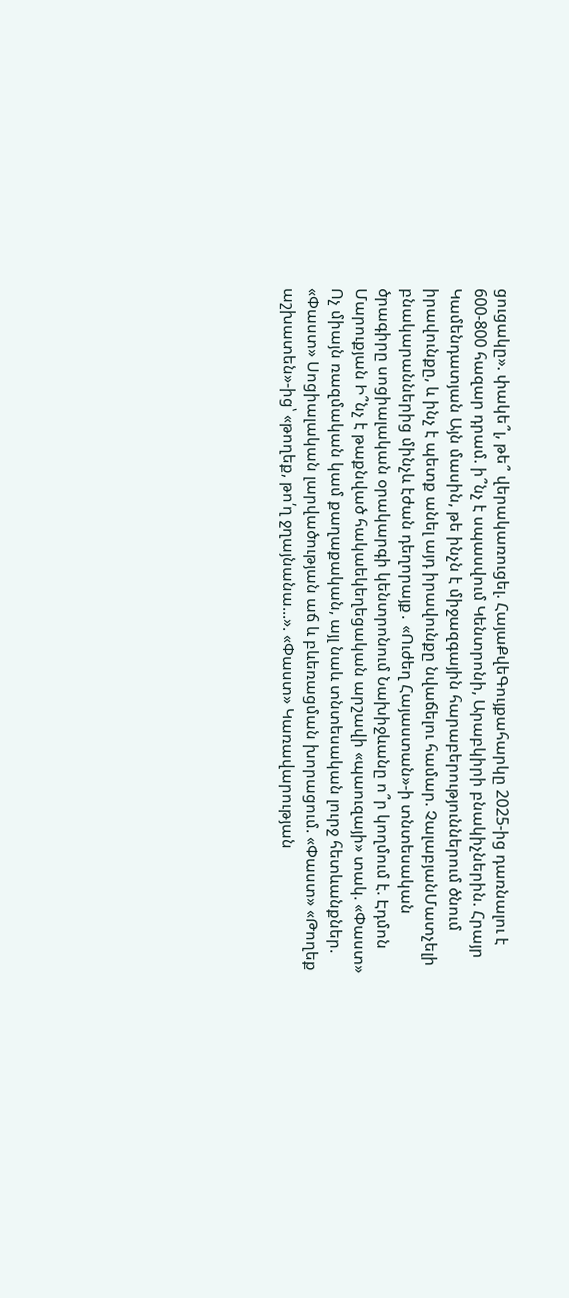ցուցակը». փակե՞լ, թե՞ վերակառուցել. ՀայաՔվեԳույքահարկը 2025-ից դառնալու է 600-800 հազար դրամ. ի՞նչ է սպասվում Կենտրոնի, Արաբկիրի բնակիչներին. Հրայր Կամենդատյան Այն մասին, թե ինչն է միջազգային հարաբերություններում ծնում իրավունքը, և ինչ է պետք անել այդ իրավունքը նվաճելու համար. ՉալաբյանՄատչելի բնակարաններից մինչև էժան դեղորայք․ «Ուժեղ Հայաստան»-ի տնտեսական ծրագիրը սոցիալական օրակարգի կենտրոնում Նախիջևանը ո՞ր կողմում է. Էդմոն Մարուքյան Ի՞նչ է թաքնված հակաեկեղեցական արշավի «պաուզայի» տակ. «Փաստ» Ոչ միայն ռազմական կամ քաղաքական, այլ նաև տնտեսական լուրջ հետևանքներ. «Փաստ» Սոցիալական լարվածության աճ և բևեռացման խորացում. «Փաստ» «Թողեք աշխատեն»-ից՝ «թողեք, թո՛ղ ջղայնանա...». «Փաստ» Կառավարության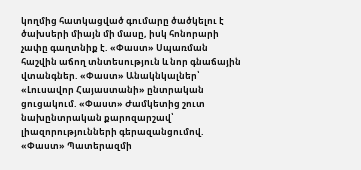կողմից հատկացված գումարը ծածկելու է ծախսերի միայն մի մասը, իսկ հոնորարի չափը գաղտնիք է. «Փաստ» Սպառման հաշվին աճող տնտեսություն և նոր գնաճային վտանգներ. «Փաստ» Անակնկալներ՝ «Լուսավոր Հայաստանի» ընտրական ցուցակում. «Փաստ» Ժամկետից շուտ նախընտրական քարոզարշավ՝ լիազորությունների գերազանցումով. «Փաստ» Պատերազմի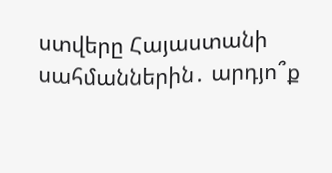ստվերը Հայաստանի սահմաններին․ արդյո՞ք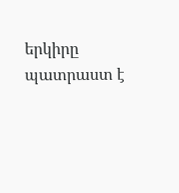երկիրը պատրաստ է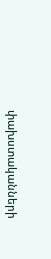փախստականների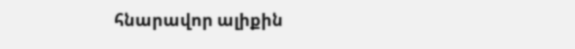հնարավոր ալիքին